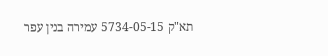תא"ק 5734-05-15 עמירה בנין עפר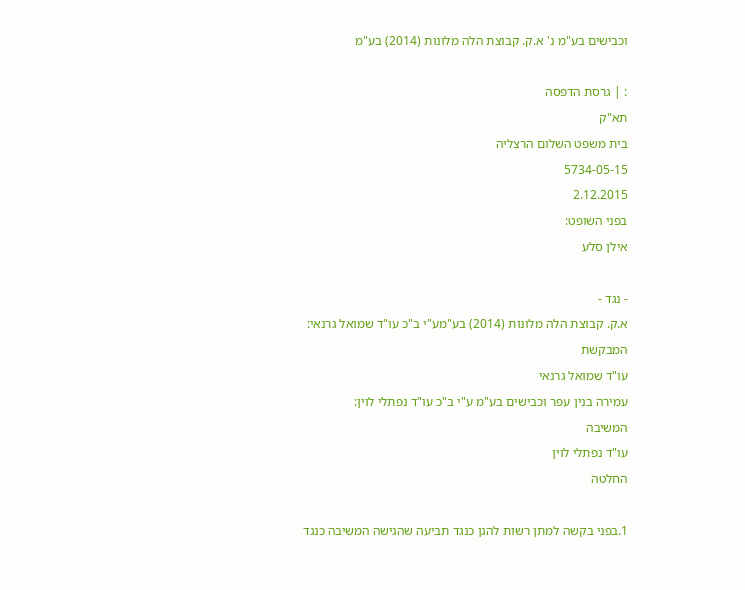וכבישים בע"מ נ' א.ק. קבוצת הלה מלונות (2014) בע"מ

: | גרסת הדפסה
תא"ק
בית משפט השלום הרצליה
5734-05-15
2.12.2015
בפני השופט:
אילן סלע

- נגד -
א.ק. קבוצת הלה מלונות (2014) בע"מע"י ב"כ עו"ד שמואל גרנאי:
המבקשת
עו"ד שמואל גרנאי
עמירה בנין עפר וכבישים בע"מ ע"י ב"כ עו"ד נפתלי לוין:
המשיבה
עו"ד נפתלי לוין
החלטה

1.בפני בקשה למתן רשות להגן כנגד תביעה שהגישה המשיבה כנגד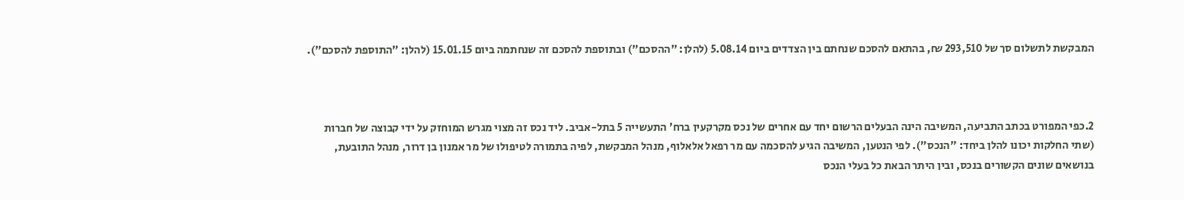המבקשת לתשלום סך של 293,510 ₪, בהתאם להסכם שנחתם בין הצדדים ביום 5.08.14 (להלן: "ההסכם") ובתוספת להסכם זה שנחתמה ביום 15.01.15 (להלן: "התוספת להסכם").



2.כפי המפורט בכתב התביעה, המשיבה הינה הבעלים הרשום יחד עם אחרים של נכס מקרקעין ברח' התעשייה 5 בתל-אביב. ליד נכס זה מצוי מגרש המוחזק על ידי קבוצה של חברות (שתי החלקות יכונו להלן ביחד: "הנכס"). לפי הנטען, המשיבה הגיע להסכמה עם מר רפאל אלאלוף, מנהל המבקשת, לפיה בתמורה לטיפולו של מר אמנון בן דרור, מנהל התובעת, בנושאים שונים הקשורים בנכס, ובין היתר הבאת כל בעלי הנכס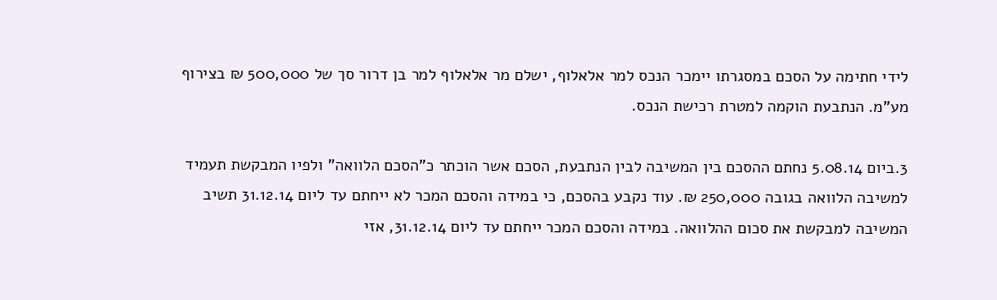לידי חתימה על הסכם במסגרתו יימכר הנכס למר אלאלוף, ישלם מר אלאלוף למר בן דרור סך של 500,000 ₪ בצירוף מע"מ. הנתבעת הוקמה למטרת רכישת הנכס.

3.ביום 5.08.14 נחתם ההסכם בין המשיבה לבין הנתבעת, הסכם אשר הוכתר כ"הסכם הלוואה" ולפיו המבקשת תעמיד למשיבה הלוואה בגובה 250,000 ₪. עוד נקבע בהסכם, כי במידה והסכם המכר לא ייחתם עד ליום 31.12.14 תשיב המשיבה למבקשת את סכום ההלוואה. במידה והסכם המכר ייחתם עד ליום 31.12.14, אזי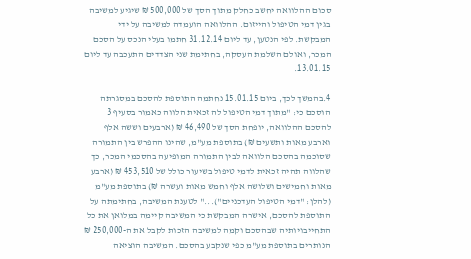סכום ההלוואה יחשב כחלק מתוך הסך של 500,000 ₪ שיגיע למשיבה בגין דמי הטיפול והייזום. ההלוואה הועמדה למשיבה על ידי המבקשת. לפי הנטען, עד ליום 31.12.14 חתמו בעלי הנכס על הסכם המכר, ואולם השלמת העסקה, בחתימת שני הצדדים התעכבה עד ליום 13.01.15.

4.בהמשך לכך, ביום 15.01.15 נחתמה התוספת להסכם במסגרתה הוסכם כי: "מתוך דמי הטיפול לה זכאית הלווה כאמור בסעיף 3 להסכם ההלוואה, יופחת הסך של 46,490 ₪ (ארבעים וששה אלף וארבע מאות ותשעים ₪) בתוספת מע"מ, שהינו ההפרש בין התמורה שסוכמה בהסכם הלוואה לבין התמורה המופיעה בהסכמי המכר, כך שהלווה תהיה זכאית לדמי טיפול בשיעור כולל של 453,510 ₪ (ארבע מאות וחמישים ושלושה אלף וחמש מאות ועשרה ₪) בתוספת מע"מ (להלן: "דמי הטיפול העדכניים")..." לטענת המשיבה, בחתימתה על התוספת להסכם, אישרה המבקשת כי המשיבה קיימה במלואן את כל התחייבויותיה שבהסכם וקמה למשיבה הזכות לקבל את ה-250,000 ₪ הנותרים בתוספת מע"מ כפי שנקבע בהסכם. המשיבה הוציאה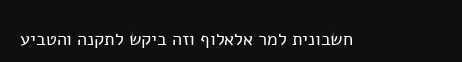חשבונית למר אלאלוף וזה ביקש לתקנה והטביע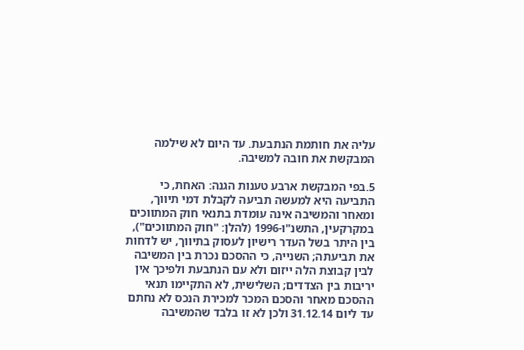עליה את חותמת הנתבעת. עד היום לא שילמה המבקשת את חובה למשיבה.

5.בפי המבקשת ארבע טענות הגנה: האחת, כי התביעה היא למעשה תביעה לקבלת דמי תיווך, ומאחר והמשיבה אינה עומדת בתנאי חוק המתווכים במקרקעין, התשנ"ו-1996 (להלן: "חוק המתווכים"), בין היתר בשל העדר רישיון לעסוק בתיווך, יש לדחות את תביעתה; השנייה, כי ההסכם נכרת בין המשיבה לבין קבוצת הלה ייזום ולא עם הנתבעת ולפיכך אין יריבות בין הצדדים; השלישית, לא התקיימו תנאי ההסכם מאחר והסכם המכר למכירת הנכס לא נחתם עד ליום 31.12.14 ולכן לא זו בלבד שהמשיבה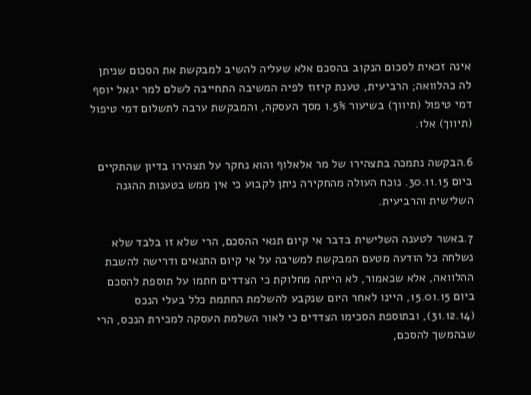אינה זכאית לסכום הנקוב בהסכם אלא שעליה להשיב למבקשת את הסכום שניתן לה כהלוואה; הרביעית, טענת קיזוז לפיה המשיבה התחייבה לשלם למר יגאל יוסף דמי טיפול (תיווך) בשיעור 1.5% מסך העסקה, והמבקשת ערבה לתשלום דמי טיפול (תיווך) אלו.

6.הבקשה נתמכה בתצהירו של מר אלאלוף והוא נחקר על תצהירו בדיון שהתקיים ביום 30.11.15. נוכח העולה מהחקירה ניתן לקבוע כי אין ממש בטענות ההגנה השלישית והרביעית.

7.באשר לטענה השלישית בדבר אי קיום תנאי ההסכם, הרי שלא זו בלבד שלא נשלחה כל הודעה מטעם המבקשת למשיבה על אי קיום התנאים ודרישה להשבת ההלוואה, אלא שכאמור, לא הייתה מחלוקת כי הצדדים חתמו על תוספת להסכם ביום 15.01.15, היינו לאחר היום שנקבע להשלמת החתמת כלל בעלי הנכס (31.12.14), ובתוספת הסכימו הצדדים כי לאור השלמת העסקה למכירת הנכס, הרי שבהמשך להסכם,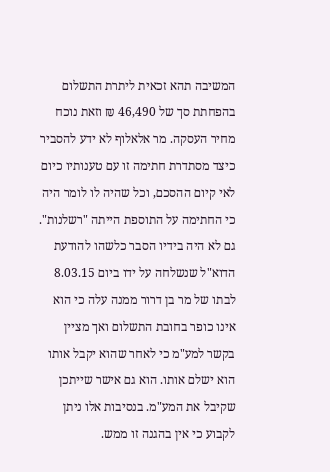המשיבה תהא זכאית ליתרת התשלום בהפחתת סך של 46,490 ₪ וזאת נוכח מחיר העסקה. מר אלאלוף לא ידע להסביר כיצד מסתדרת חתימה זו עם טענותיו כיום לאי קיום ההסכם, וכל שהיה לו לומר היה כי החתימה על התוספת הייתה "רשלנות". גם לא היה בידיו הסבר כלשהו להודעת הדוא"ל שנשלחה על ידו ביום 8.03.15 לבתו של מר בן דרור ממנה עלה כי הוא אינו כופר בחובת התשלום ואך מציין בקשר למע"מ כי לאחר שהוא יקבל אותו הוא ישלם אותו. הוא גם אישר שייתכן שקיבל את המע"מ. בנסיבות אלו ניתן לקבוע כי אין בהגנה זו ממש.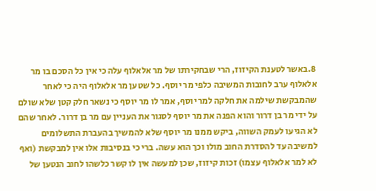8.באשר לטענת הקיזוז, הרי שבחקירתו של מר אלאלוף עלה כי אין כל הסכם בו מר אלאלוף ערב לחובות המשיבה כלפי מר יוסף. כל שטען מר אלאלוף היה כי לאחר שהמבקשת שילמה את חלקה למר יוסף, אמר לו מר יוסף כי נשאר חלק קטן שלא שולם על ידי מר בן דרור והוא הפנה את מר יוסף לסגור את העניין עם מר בן דרור. לאחר שהם לא הגיעו לעמק השווה, ביקש ממנו מר יוסף שלא להמשיך בהעברת התשלומים למשיבה עד להסדרת החוב מולו וכך הוא עשה. ברי כי בנסיבות אלו אין למבקשת (ואף לא למר אלאלוף עצמו) זכות קיזוז, שכן למעשה אין לו קשר כלשהו לחוב הנטען של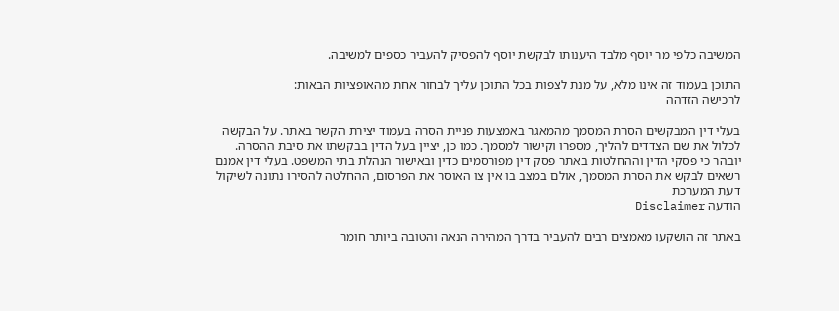המשיבה כלפי מר יוסף מלבד היענותו לבקשת יוסף להפסיק להעביר כספים למשיבה.

התוכן בעמוד זה אינו מלא, על מנת לצפות בכל התוכן עליך לבחור אחת מהאופציות הבאות:
לרכישה הזדהה

בעלי דין המבקשים הסרת המסמך מהמאגר באמצעות פניית הסרה בעמוד יצירת הקשר באתר. על הבקשה לכלול את שם הצדדים להליך, מספרו וקישור למסמך. כמו כן, יציין בעל הדין בבקשתו את סיבת ההסרה. יובהר כי פסקי הדין וההחלטות באתר פסק דין מפורסמים כדין ובאישור הנהלת בתי המשפט. בעלי דין אמנם רשאים לבקש את הסרת המסמך, אולם במצב בו אין צו האוסר את הפרסום, ההחלטה להסירו נתונה לשיקול דעת המערכת
הודעה Disclaimer

באתר זה הושקעו מאמצים רבים להעביר בדרך המהירה הנאה והטובה ביותר חומר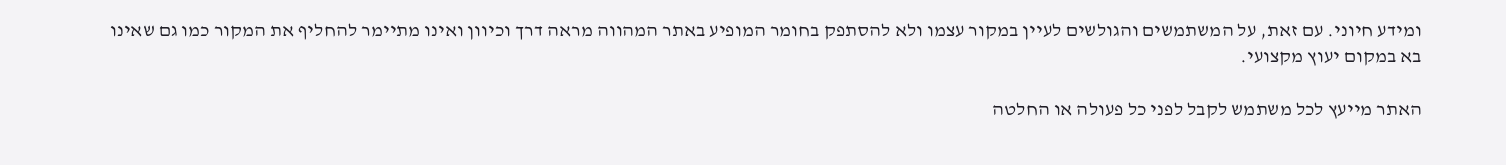ומידע חיוני. עם זאת, על המשתמשים והגולשים לעיין במקור עצמו ולא להסתפק בחומר המופיע באתר המהווה מראה דרך וכיוון ואינו מתיימר להחליף את המקור כמו גם שאינו בא במקום יעוץ מקצועי.

האתר מייעץ לכל משתמש לקבל לפני כל פעולה או החלטה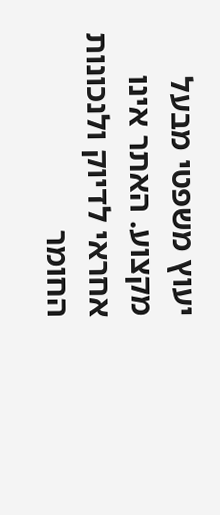יעוץ משפטי מבעל מקצוע. האתר אינו אחראי לדיוק ולנכונות החומר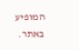המופיע באתר.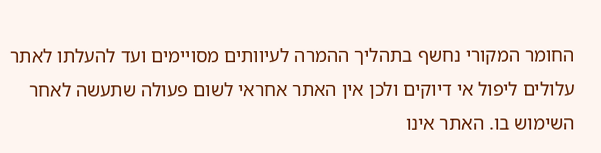החומר המקורי נחשף בתהליך ההמרה לעיוותים מסויימים ועד להעלתו לאתר עלולים ליפול אי דיוקים ולכן אין האתר אחראי לשום פעולה שתעשה לאחר השימוש בו. האתר אינו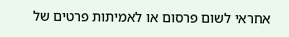אחראי לשום פרסום או לאמיתות פרטים של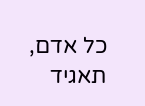כל אדם, תאגיד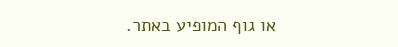או גוף המופיע באתר.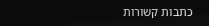כתבות קשורות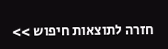חזרה לתוצאות חיפוש >>